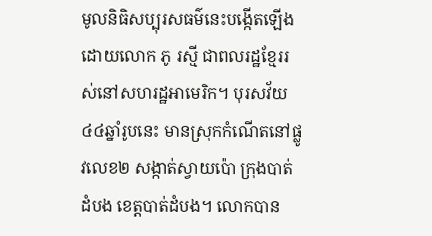មូលនិធិសប្បុរសធម៌នេះបង្កើតឡើងដោយលោក ភូ រស្មី ជាពលរដ្ឋខ្មែររស់នៅសហរដ្ឋអាមេរិក។ បុរសវ័យ៤៤ឆ្នាំរូបនេះ មានស្រុកកំណើតនៅផ្លូវលេខ២ សង្កាត់ស្វាយប៉ោ ក្រុងបាត់ដំបង ខេត្តបាត់ដំបង។ លោកបាន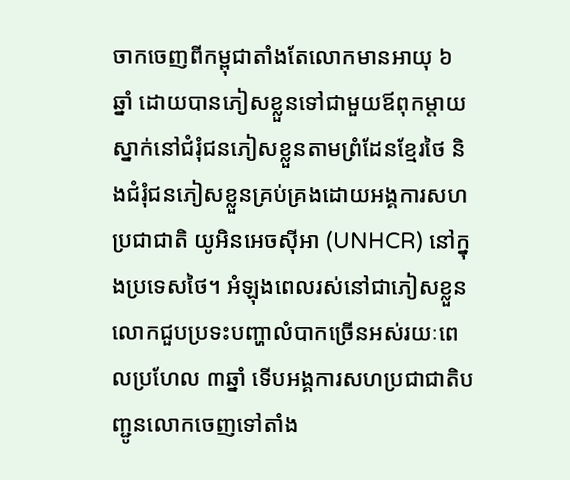ចាកចេញពីកម្ពុជាតាំងតែលោកមានអាយុ ៦ ឆ្នាំ ដោយបានភៀសខ្លួនទៅជាមួយឪពុកម្ដាយស្នាក់នៅជំរុំជនភៀសខ្លួនតាមព្រំដែនខ្មែរថៃ និងជំរុំជនភៀសខ្លួនគ្រប់គ្រងដោយអង្គការសហប្រជាជាតិ យូអិនអេចស៊ីអា (UNHCR) នៅក្នុងប្រទេសថៃ។ អំឡុងពេលរស់នៅជាភៀសខ្លួន លោកជួបប្រទះបញ្ហាលំបាកច្រើនអស់រយៈពេលប្រហែល ៣ឆ្នាំ ទើបអង្គការសហប្រជាជាតិបញ្ជូនលោកចេញទៅតាំង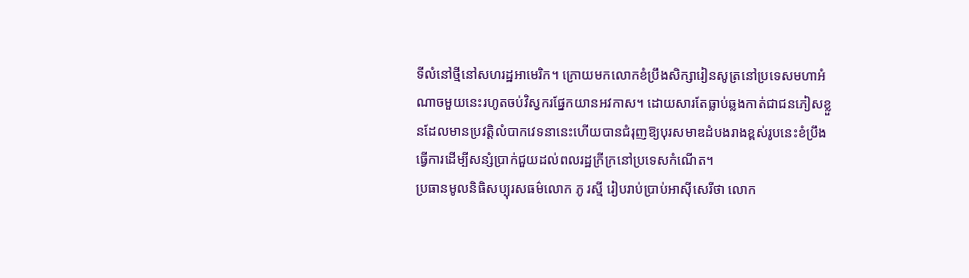ទីលំនៅថ្មីនៅសហរដ្ឋអាមេរិក។ ក្រោយមកលោកខំប្រឹងសិក្សារៀនសូត្រនៅប្រទេសមហាអំណាចមួយនេះរហូតចប់វិស្វករផ្នែកយានអវកាស។ ដោយសារតែធ្លាប់ឆ្លងកាត់ជាជនភៀសខ្លួនដែលមានប្រវត្តិលំបាកវេទនានេះហើយបានជំរុញឱ្យបុរសមាឌដំបងរាងខ្ពស់រូបនេះខំប្រឹងធ្វើការដើម្បីសន្សំប្រាក់ជួយដល់ពលរដ្ឋក្រីក្រនៅប្រទេសកំណើត។
ប្រធានមូលនិធិសប្បុរសធម៌លោក ភូ រស្មី រៀបរាប់ប្រាប់អាស៊ីសេរីថា លោក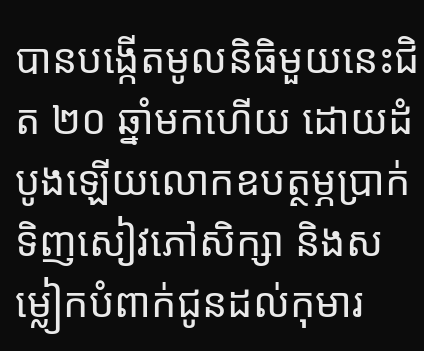បានបង្កើតមូលនិធិមួយនេះជិត ២០ ឆ្នាំមកហើយ ដោយដំបូងឡើយលោកឧបត្ថម្ភប្រាក់ទិញសៀវភៅសិក្សា និងសម្លៀកបំពាក់ជូនដល់កុមារ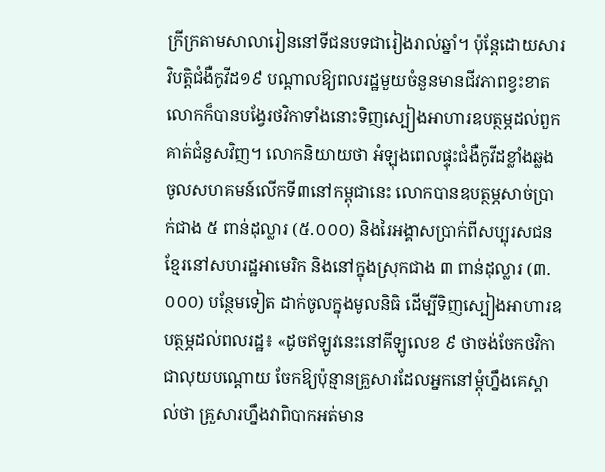ក្រីក្រតាមសាលារៀននៅទីជនបទជារៀងរាល់ឆ្នាំ។ ប៉ុន្តែដោយសារវិបត្តិជំងឺកូវីដ១៩ បណ្ដាលឱ្យពលរដ្ឋមួយចំនួនមានជីវភាពខ្វះខាត លោកក៏បានបង្វែរថវិកាទាំងនោះទិញស្បៀងអាហារឧបត្ថម្ភដល់ពួកគាត់ជំនួសវិញ។ លោកនិយាយថា អំឡុងពេលផ្ទុះជំងឺកូវីដខ្លាំងឆ្លងចូលសហគមន៍លើកទី៣នៅកម្ពុជានេះ លោកបានឧបត្ថម្ភសាច់ប្រាក់ជាង ៥ ពាន់ដុល្លារ (៥.០០០) និងរៃអង្គាសប្រាក់ពីសប្បុរសជនខ្មែរនៅសហរដ្ឋអាមេរិក និងនៅក្នុងស្រុកជាង ៣ ពាន់ដុល្លារ (៣.០០០) បន្ថែមទៀត ដាក់ចូលក្នុងមូលនិធិ ដើម្បីទិញស្បៀងអាហារឧបត្ថម្ភដល់ពលរដ្ឋ៖ «ដូចឥឡូវនេះនៅគីឡូលេខ ៩ ថាចង់ចែកថវិកាជាលុយបណ្ដោយ ចែកឱ្យប៉ុន្មានគ្រួសារដែលអ្នកនៅម្ដុំហ្នឹងគេស្គាល់ថា គ្រួសារហ្នឹងវាពិបាកអត់មាន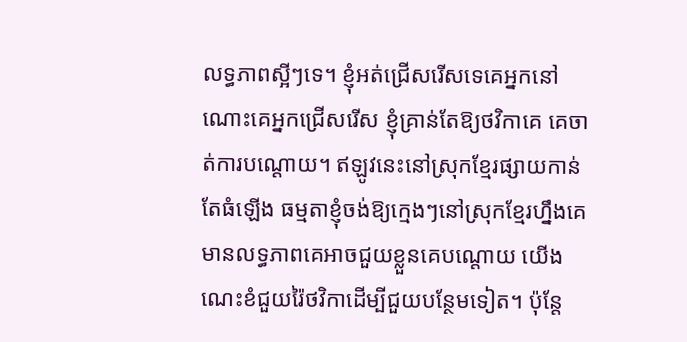លទ្ធភាពស្អីៗទេ។ ខ្ញុំអត់ជ្រើសរើសទេគេអ្នកនៅណោះគេអ្នកជ្រើសរើស ខ្ញុំគ្រាន់តែឱ្យថវិកាគេ គេចាត់ការបណ្ដោយ។ ឥឡូវនេះនៅស្រុកខ្មែរផ្សាយកាន់តែធំឡើង ធម្មតាខ្ញុំចង់ឱ្យក្មេងៗនៅស្រុកខ្មែរហ្នឹងគេមានលទ្ធភាពគេអាចជួយខ្លួនគេបណ្ដោយ យើងណេះខំជួយរ៉ៃថវិកាដើម្បីជួយបន្ថែមទៀត។ ប៉ុន្តែ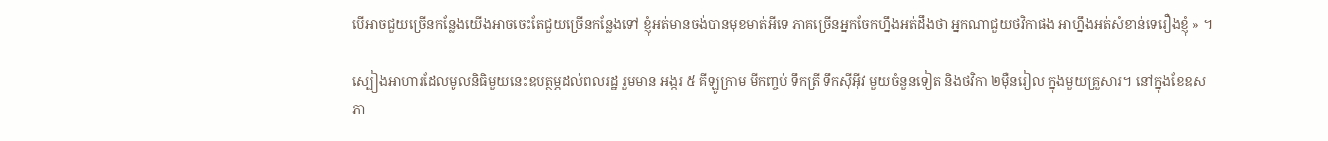បើអាចជួយច្រើនកន្លែងយើងអាចចេះតែជួយច្រើនកន្លែងទៅ ខ្ញុំអត់មានចង់បានមុខមាត់អីទេ ភាគច្រើនអ្នកចែកហ្នឹងអត់ដឹងថា អ្នកណាជួយថវិកាផង អាហ្នឹងអត់សំខាន់ទេរឿងខ្ញុំ » ។

ស្បៀងអាហារដែលមូលនិធិមួយនេះឧបត្ថម្ភដល់ពលរដ្ឋ រួមមាន អង្ករ ៥ គីឡូក្រាម មីកញ្ចប់ ទឹកត្រី ទឹកស៊ីអ៊ីវ មួយចំនួនទៀត និងថវិកា ២ម៉ឺនរៀល ក្នុងមួយគ្រួសារ។ នៅក្នុងខែឧសភា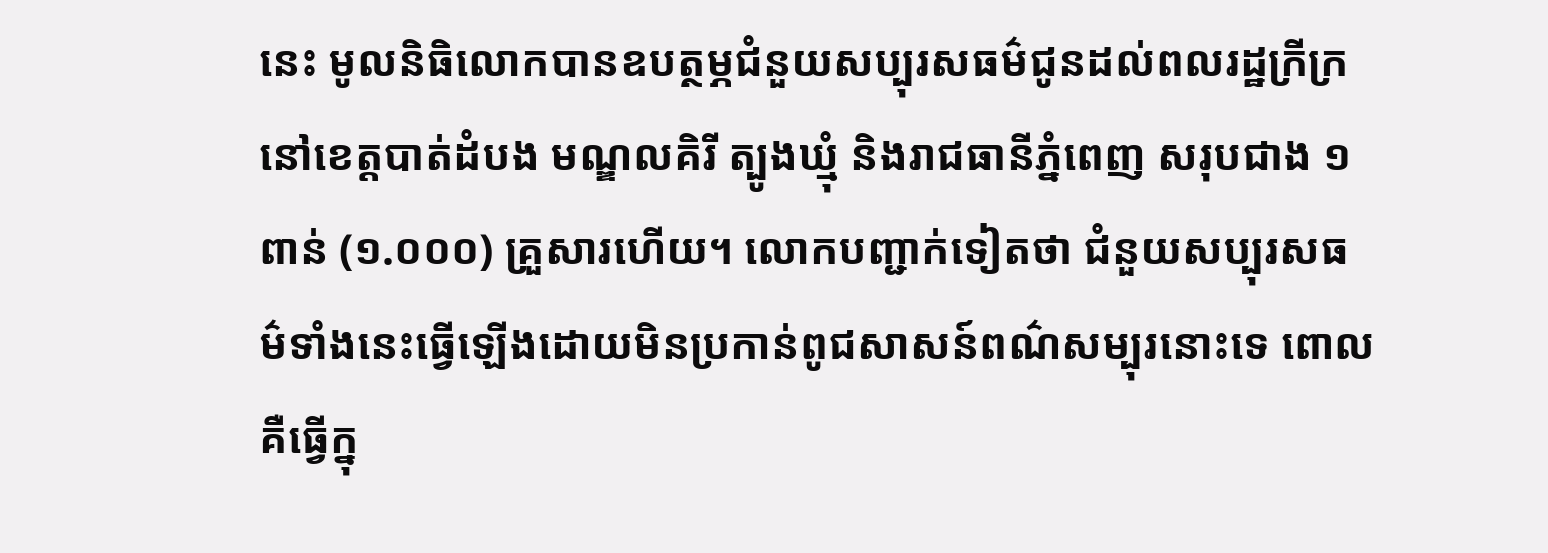នេះ មូលនិធិលោកបានឧបត្ថម្ភជំនួយសប្បុរសធម៌ជូនដល់ពលរដ្ឋក្រីក្រនៅខេត្តបាត់ដំបង មណ្ឌលគិរី ត្បូងឃ្មុំ និងរាជធានីភ្នំពេញ សរុបជាង ១ ពាន់ (១.០០០) គ្រួសារហើយ។ លោកបញ្ជាក់ទៀតថា ជំនួយសប្បុរសធម៌ទាំងនេះធ្វើឡើងដោយមិនប្រកាន់ពូជសាសន៍ពណ៌សម្បុរនោះទេ ពោលគឺធ្វើក្នុ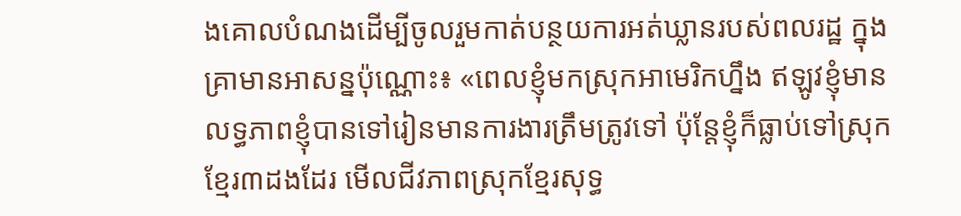ងគោលបំណងដើម្បីចូលរួមកាត់បន្ថយការអត់ឃ្លានរបស់ពលរដ្ឋ ក្នុងគ្រាមានអាសន្នប៉ុណ្ណោះ៖ «ពេលខ្ញុំមកស្រុកអាមេរិកហ្នឹង ឥឡូវខ្ញុំមានលទ្ធភាពខ្ញុំបានទៅរៀនមានការងារត្រឹមត្រូវទៅ ប៉ុន្តែខ្ញុំក៏ធ្លាប់ទៅស្រុកខ្មែរ៣ដងដែរ មើលជីវភាពស្រុកខ្មែរសុទ្ធ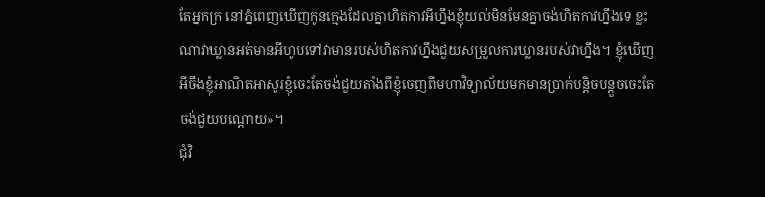តែអ្នកក្រ នៅភ្នំពេញឃើញកូនក្មេងដែលគ្នាហិតកាវអីហ្នឹងខ្ញុំយល់មិនមែនគ្នាចង់ហិតកាវហ្នឹងទេ ខ្លះណាវាឃ្លានអត់មានអីហូបទៅវាមានរបស់ហិតកាវហ្នឹងជួយសម្រួលការឃ្លានរបស់វាហ្នឹង។ ខ្ញុំឃើញអីចឹងខ្ញុំអាណិតអាសូរខ្ញុំចេះតែចង់ជួយតាំងពីខ្ញុំចេញពីមហាវិទ្យាល័យមកមានប្រាក់បន្តិចបន្តួចចេះតែចង់ជួយបណ្ដោយ»។
ជុំវិ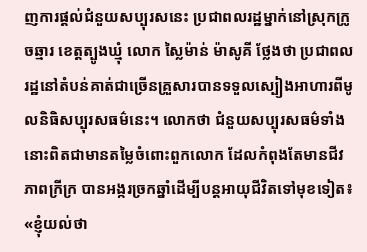ញការផ្ដល់ជំនួយសប្បុរសនេះ ប្រជាពលរដ្ឋម្នាក់នៅស្រុកក្រូចឆ្មារ ខេត្តត្បូងឃ្មុំ លោក ស្លៃម៉ាន់ ម៉ាសូគី ថ្លែងថា ប្រជាពលរដ្ឋនៅតំបន់គាត់ជាច្រើនគ្រួសារបានទទួលស្បៀងអាហារពីមូលនិធិសប្បុរសធម៌នេះ។ លោកថា ជំនួយសប្បុរសធម៌ទាំងនោះពិតជាមានតម្លៃចំពោះពួកលោក ដែលកំពុងតែមានជីវភាពក្រីក្រ បានអង្ករច្រកឆ្នាំដើម្បីបន្តអាយុជីវិតទៅមុខទៀត៖ «ខ្ញុំយល់ថា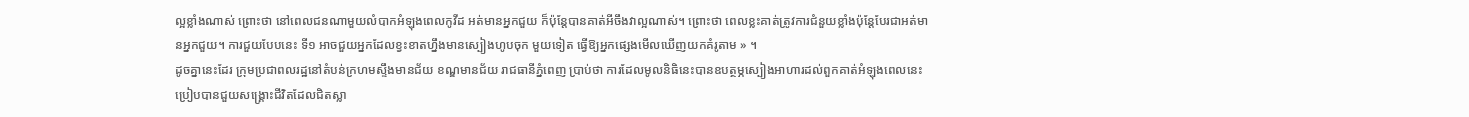ល្អខ្លាំងណាស់ ព្រោះថា នៅពេលជនណាមួយលំបាកអំឡុងពេលកូវីដ អត់មានអ្នកជួយ ក៏ប៉ុន្តែបានគាត់អីចឹងវាល្អណាស់។ ព្រោះថា ពេលខ្លះគាត់ត្រូវការជំនួយខ្លាំងប៉ុន្តែបែរជាអត់មានអ្នកជួយ។ ការជួយបែបនេះ ទី១ អាចជួយអ្នកដែលខ្វះខាតហ្នឹងមានស្បៀងហូបចុក មួយទៀត ធ្វើឱ្យអ្នកផ្សេងមើលឃើញយកគំរូតាម » ។
ដូចគ្នានេះដែរ ក្រុមប្រជាពលរដ្ឋនៅតំបន់ក្រហមស្ទឹងមានជ័យ ខណ្ឌមានជ័យ រាជធានីភ្នំពេញ ប្រាប់ថា ការដែលមូលនិធិនេះបានឧបត្ថម្ភស្បៀងអាហារដល់ពួកគាត់អំឡុងពេលនេះ ប្រៀបបានជួយសង្គ្រោះជីវិតដែលជិតស្លា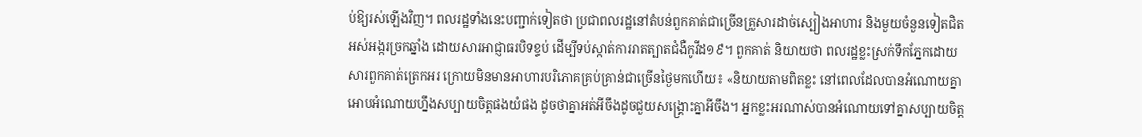ប់ឱ្យរស់ឡើងវិញ។ ពលរដ្ឋទាំងនេះបញ្ជាក់ទៀតថា ប្រជាពលរដ្ឋនៅតំបន់ពួកគាត់ជាច្រើនគ្រួសារដាច់ស្បៀងអាហារ និងមួយចំនួនទៀតជិតអស់អង្ករច្រកឆ្នាំង ដោយសារអាជ្ញាធរបិទខ្ទប់ ដើម្បីទប់ស្កាត់ការរាតត្បាតជំងឺកូវីដ១៩។ ពួកគាត់ និយាយថា ពលរដ្ឋខ្លះស្រក់ទឹកភ្នែកដោយសារពួកគាត់ត្រេកអរ ក្រោយមិនមានអាហារបរិភោគគ្រប់គ្រាន់ជាច្រើនថ្ងៃមកហើយ៖ «និយាយតាមពិតខ្លះ នៅពេលដែលបានអំណោយគ្នាអោបអំណោយហ្នឹងសប្បាយចិត្តផងយំផង ដូចថាគ្នាអត់អីចឹងដូចជួយសង្គ្រោះគ្នាអីចឹង។ អ្នកខ្លះអរណាស់បានអំណោយទៅគ្នាសប្បាយចិត្ត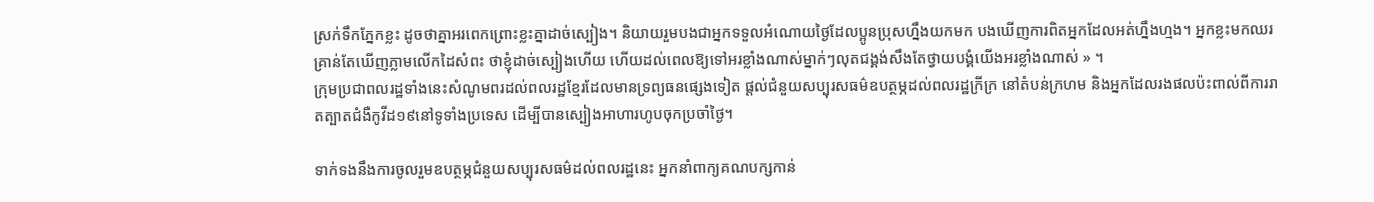ស្រក់ទឹកភ្នែកខ្លះ ដូចថាគ្នាអរពេកព្រោះខ្លះគ្នាដាច់ស្បៀង។ និយាយរួមបងជាអ្នកទទួលអំណោយថ្ងៃដែលប្អូនប្រុសហ្នឹងយកមក បងឃើញការពិតអ្នកដែលអត់ហ្នឹងហ្មង។ អ្នកខ្លះមកឈរគ្រាន់តែឃើញភ្លាមលើកដៃសំពះ ថាខ្ញុំដាច់ស្បៀងហើយ ហើយដល់ពេលឱ្យទៅអរខ្លាំងណាស់ម្នាក់ៗលុតជង្គង់សឹងតែថ្វាយបង្គំយើងអរខ្លាំងណាស់ » ។
ក្រុមប្រជាពលរដ្ឋទាំងនេះសំណូមពរដល់ពលរដ្ឋខ្មែរដែលមានទ្រព្យធនផ្សេងទៀត ផ្ដល់ជំនួយសប្បុរសធម៌ឧបត្ថម្ភដល់ពលរដ្ឋក្រីក្រ នៅតំបន់ក្រហម និងអ្នកដែលរងផលប៉ះពាល់ពីការរាតត្បាតជំងឺកូវីដ១៩នៅទូទាំងប្រទេស ដើម្បីបានស្បៀងអាហារហូបចុកប្រចាំថ្ងៃ។

ទាក់ទងនឹងការចូលរួមឧបត្ថម្ភជំនួយសប្បុរសធម៌ដល់ពលរដ្ឋនេះ អ្នកនាំពាក្យគណបក្សកាន់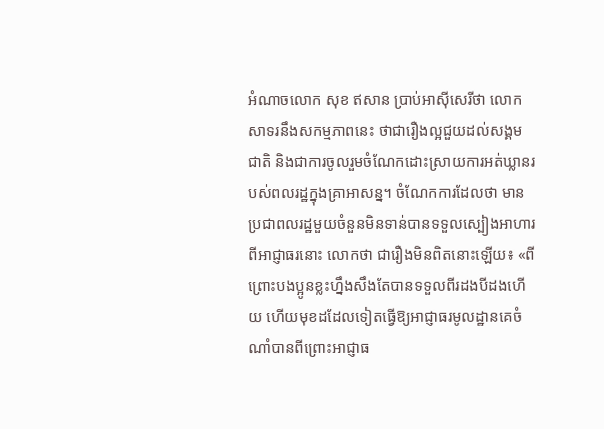អំណាចលោក សុខ ឥសាន ប្រាប់អាស៊ីសេរីថា លោកសាទរនឹងសកម្មភាពនេះ ថាជារឿងល្អជួយដល់សង្គមជាតិ និងជាការចូលរួមចំណែកដោះស្រាយការអត់ឃ្លានរបស់ពលរដ្ឋក្នុងគ្រាអាសន្ន។ ចំណែកការដែលថា មានប្រជាពលរដ្ឋមួយចំនួនមិនទាន់បានទទួលស្បៀងអាហារពីអាជ្ញាធរនោះ លោកថា ជារឿងមិនពិតនោះឡើយ៖ «ពីព្រោះបងប្អូនខ្លះហ្នឹងសឹងតែបានទទួលពីរដងបីដងហើយ ហើយមុខដដែលទៀតធ្វើឱ្យអាជ្ញាធរមូលដ្ឋានគេចំណាំបានពីព្រោះអាជ្ញាធ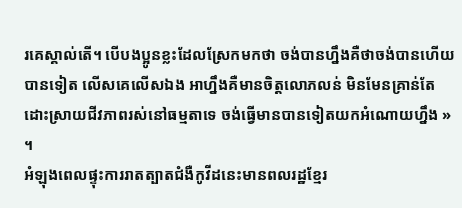រគេស្គាល់តើ។ បើបងប្អូនខ្លះដែលស្រែកមកថា ចង់បានហ្នឹងគឺថាចង់បានហើយបានទៀត លើសគេលើសឯង អាហ្នឹងគឺមានចិត្តលោភលន់ មិនមែនគ្រាន់តែដោះស្រាយជីវភាពរស់នៅធម្មតាទេ ចង់ធ្វើមានបានទៀតយកអំណោយហ្នឹង » ។
អំឡុងពេលផ្ទុះការរាតត្បាតជំងឺកូវីដនេះមានពលរដ្ឋខ្មែរ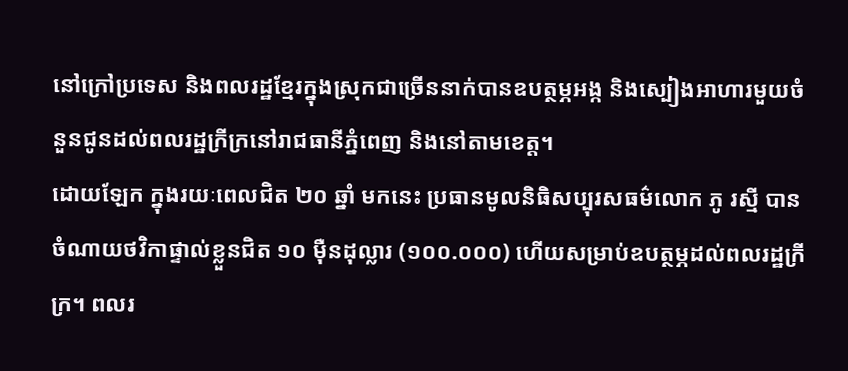នៅក្រៅប្រទេស និងពលរដ្ឋខ្មែរក្នុងស្រុកជាច្រើននាក់បានឧបត្ថម្ភអង្ក និងស្បៀងអាហារមួយចំនួនជូនដល់ពលរដ្ឋក្រីក្រនៅរាជធានីភ្នំពេញ និងនៅតាមខេត្ត។
ដោយឡែក ក្នុងរយៈពេលជិត ២០ ឆ្នាំ មកនេះ ប្រធានមូលនិធិសប្បុរសធម៌លោក ភូ រស្មី បានចំណាយថវិកាផ្ទាល់ខ្លួនជិត ១០ ម៉ឺនដុល្លារ (១០០.០០០) ហើយសម្រាប់ឧបត្ថម្ភដល់ពលរដ្ឋក្រីក្រ។ ពលរ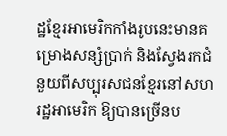ដ្ឋខ្មែរអាមេរិកកាំងរូបនេះមានគម្រោងសន្សំប្រាក់ និងស្វែងរកជំនួយពីសប្បុរសជនខ្មែរនៅសហរដ្ឋអាមេរិក ឱ្យបានច្រើនប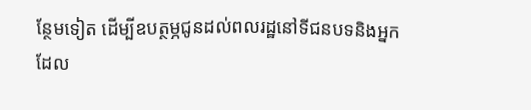ន្ថែមទៀត ដើម្បីឧបត្ថម្ភជូនដល់ពលរដ្ឋនៅទីជនបទនិងអ្នកដែល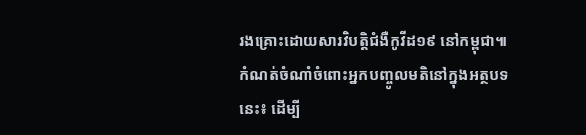រងគ្រោះដោយសារវិបត្តិជំងឺកូវីដ១៩ នៅកម្ពុជា៕
កំណត់ចំណាំចំពោះអ្នកបញ្ចូលមតិនៅក្នុងអត្ថបទនេះ៖ ដើម្បី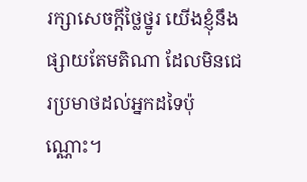រក្សាសេចក្ដីថ្លៃថ្នូរ យើងខ្ញុំនឹងផ្សាយតែមតិណា ដែលមិនជេរប្រមាថដល់អ្នកដទៃប៉ុណ្ណោះ។